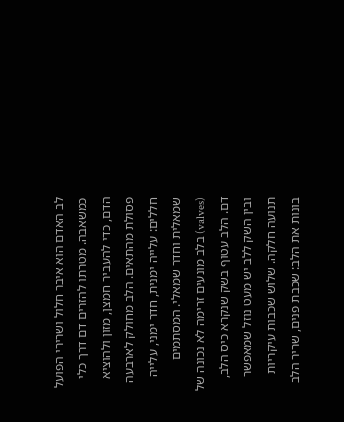לב האדם הוא איבר חלול ושרירי הפועל כמשאבה. מטרתו להזרים דם דרך כלי הדם, כדי להעביר חמצן, מזון ולהוציא פסולת מהתאים. הלב מחולק לארבעה חללים: עלייה ימנית, חדר ימני, עלייה שמאלית וחדר שמאלי. המסתמים (valves) בלב מונעים זרימה לא נכונה של דם. הלב עטוף בשק שנקרא כיס הלב, ובין השק ללב יש מעט נוזל שמאפשר תנועה חלקה. שלוש שכבות עיקריות בונות את הלב: שכבת פנים, שריר הלב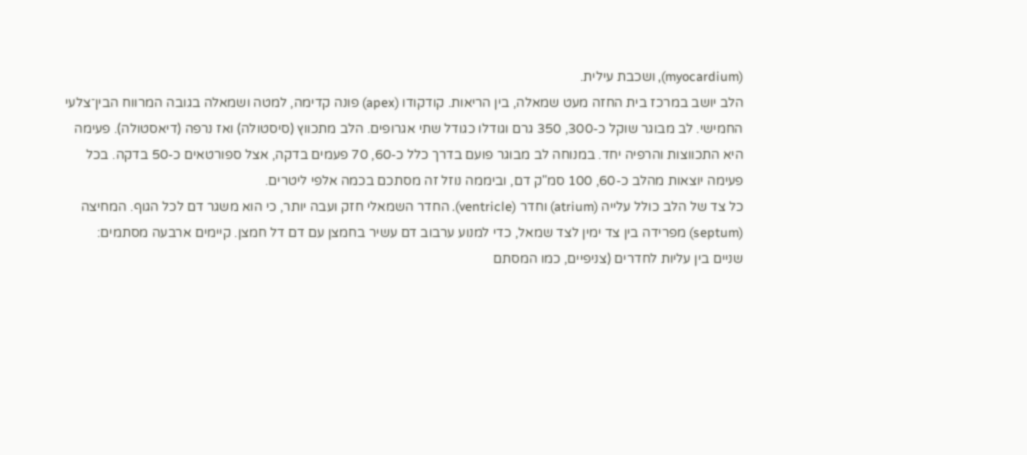(myocardium), ושכבת עילית.
הלב יושב במרכז בית החזה מעט שמאלה, בין הריאות. קודקודו (apex) פונה קדימה, למטה ושמאלה בגובה המרווח הבין־צלעי החמישי. לב מבוגר שוקל כ-300, 350 גרם וגודלו כגודל שתי אגרופים. הלב מתכווץ (סיסטולה) ואז נרפה (דיאסטולה). פעימה היא התכווצות והרפיה יחד. במנוחה לב מבוגר פועם בדרך כלל כ-60, 70 פעמים בדקה, אצל ספורטאים כ-50 בדקה. בכל פעימה יוצאות מהלב כ-60, 100 סמ"ק דם, וביממה נוזל זה מסתכם בכמה אלפי ליטרים.
כל צד של הלב כולל עלייה (atrium) וחדר (ventricle). החדר השמאלי חזק ועבה יותר, כי הוא משגר דם לכל הגוף. המחיצה (septum) מפרידה בין צד ימין לצד שמאל, כדי למנוע ערבוב דם עשיר בחמצן עם דם דל חמצן. קיימים ארבעה מסתמים: שניים בין עליות לחדרים (צניפיים, כמו המסתם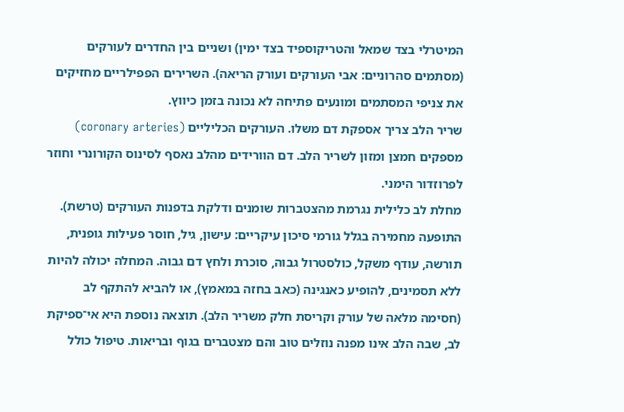המיטרלי בצד שמאל והטריקוספיד בצד ימין) ושניים בין החדרים לעורקים (מסתמים סהרוניים: אבי העורקים ועורק הריאה). השרירים הפפילריים מחזיקים את צניפי המסתמים ומונעים פתיחה לא נכונה בזמן כיווץ.
שריר הלב צריך אספקת דם משלו. העורקים הכליליים (coronary arteries) מספקים חמצן ומזון לשריר הלב. דם הוורידים מהלב נאסף לסינוס הקורונרי וחוזר לפרוזדור הימני.
מחלת לב כלילית נגרמת מהצטברות שומנים ודלקת בדפנות העורקים (טרשת). התופעה מחמירה בגלל גורמי סיכון עיקריים: עישון, גיל, חוסר פעילות גופנית, תורשה, עודף משקל, כולסטרול גבוה, סוכרת ולחץ דם גבוה. המחלה יכולה להיות ללא תסמינים, להופיע כאנגינה (כאב בחזה במאמץ), או להביא להתקף לב (חסימה מלאה של עורק וקריסת חלק משריר הלב). תוצאה נוספת היא אי־ספיקת לב, שבה הלב אינו מפנה נוזלים טוב והם מצטברים בגוף ובריאות. טיפול כולל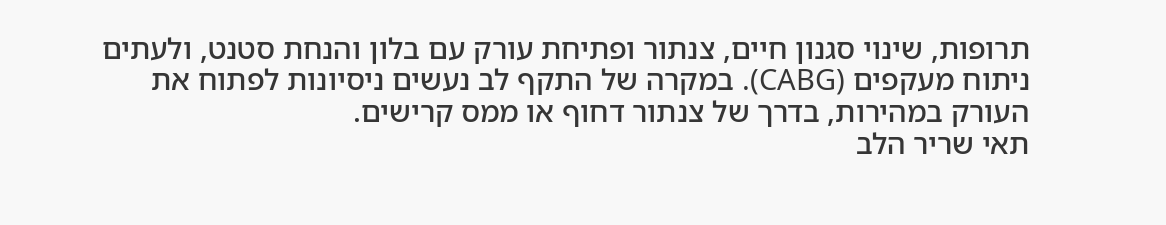תרופות, שינוי סגנון חיים, צנתור ופתיחת עורק עם בלון והנחת סטנט, ולעתים ניתוח מעקפים (CABG). במקרה של התקף לב נעשים ניסיונות לפתוח את העורק במהירות, בדרך של צנתור דחוף או ממס קרישים.
תאי שריר הלב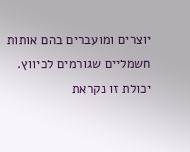יוצרים ומועברים בהם אותות חשמליים שגורמים לכיווץ. יכולת זו נקראת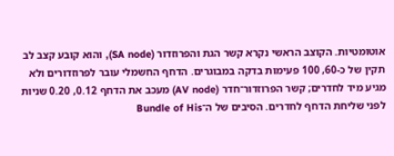אוטומטיות. הקוצב הראשי נקרא קשר הגת והפרוזדור (SA node), והוא קובע קצב לב תקין של כ-60, 100 פעימות בדקה במבוגרים. הדחף החשמלי עובר לפרוזדורים ולא מגיע מיד לחדרים; קשר הפרוזדור־חדר (AV node) מעכב את הדחף 0.12, 0.20 שניות לפני שליחת הדחף לחדרים. הסיבים של ה־Bundle of His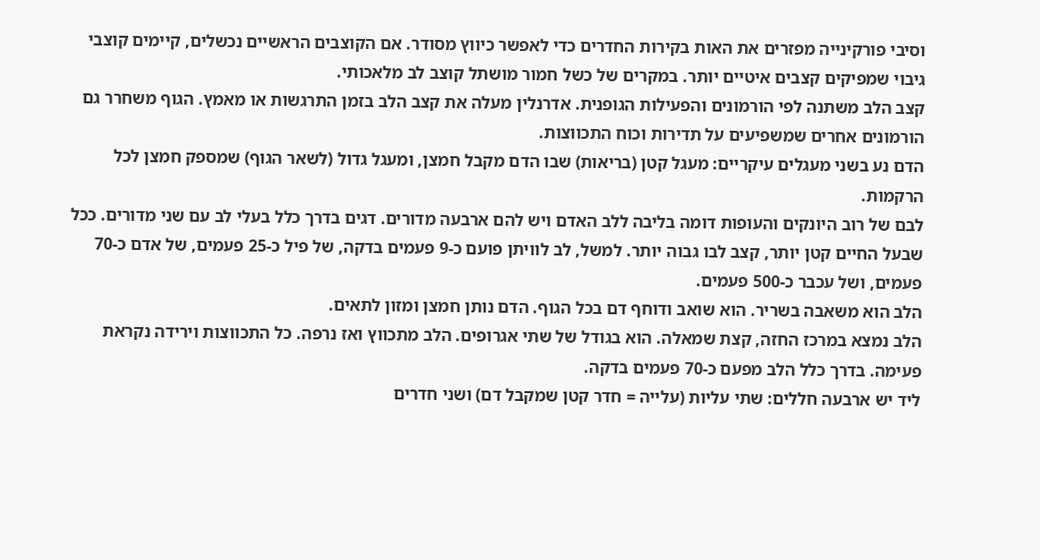וסיבי פורקינייה מפזרים את האות בקירות החדרים כדי לאפשר כיווץ מסודר. אם הקוצבים הראשיים נכשלים, קיימים קוצבי גיבוי שמפיקים קצבים איטיים יותר. במקרים של כשל חמור מושתל קוצב לב מלאכותי.
קצב הלב משתנה לפי הורמונים והפעילות הגופנית. אדרנלין מעלה את קצב הלב בזמן התרגשות או מאמץ. הגוף משחרר גם הורמונים אחרים שמשפיעים על תדירות וכוח התכווצות.
הדם נע בשני מעגלים עיקריים: מעגל קטן (בריאות) שבו הדם מקבל חמצן, ומעגל גדול (לשאר הגוף) שמספק חמצן לכל הרקמות.
לבם של רוב היונקים והעופות דומה בליבה ללב האדם ויש להם ארבעה מדורים. דגים בדרך כלל בעלי לב עם שני מדורים. ככל שבעל החיים קטן יותר, קצב לבו גבוה יותר. למשל, לב לוויתן פועם כ-9 פעמים בדקה, של פיל כ-25 פעמים, של אדם כ-70 פעמים, ושל עכבר כ-500 פעמים.
הלב הוא משאבה בשריר. הוא שואב ודוחף דם בכל הגוף. הדם נותן חמצן ומזון לתאים.
הלב נמצא במרכז החזה, קצת שמאלה. הוא בגודל של שתי אגרופים. הלב מתכווץ ואז נרפה. כל התכווצות וירידה נקראת פעימה. בדרך כלל הלב מפעם כ-70 פעמים בדקה.
ליד יש ארבעה חללים: שתי עליות (עלייה = חדר קטן שמקבל דם) ושני חדרים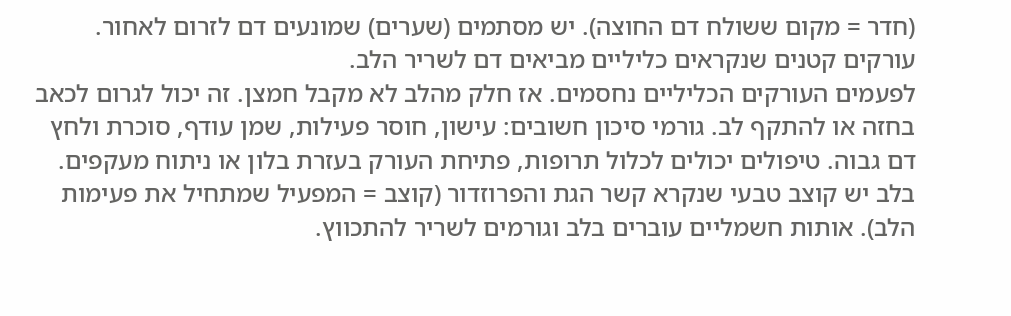(חדר = מקום ששולח דם החוצה). יש מסתמים (שערים) שמונעים דם לזרום לאחור.
עורקים קטנים שנקראים כליליים מביאים דם לשריר הלב.
לפעמים העורקים הכליליים נחסמים. אז חלק מהלב לא מקבל חמצן. זה יכול לגרום לכאב בחזה או להתקף לב. גורמי סיכון חשובים: עישון, חוסר פעילות, שמן עודף, סוכרת ולחץ דם גבוה. טיפולים יכולים לכלול תרופות, פתיחת העורק בעזרת בלון או ניתוח מעקפים.
בלב יש קוצב טבעי שנקרא קשר הגת והפרוזדור (קוצב = המפעיל שמתחיל את פעימות הלב). אותות חשמליים עוברים בלב וגורמים לשריר להתכווץ.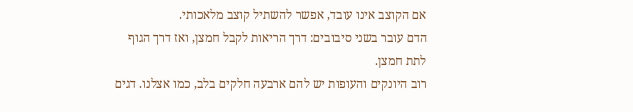אם הקוצב אינו עובד, אפשר להשתיל קוצב מלאכותי.
הדם עובר בשני סיבובים: דרך הריאות לקבל חמצן, ואז דרך הגוף לתת חמצן.
רוב היונקים והעופות יש להם ארבעה חלקים בלב, כמו אצלנו. דגים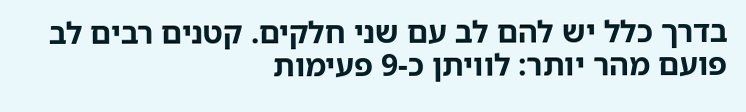בדרך כלל יש להם לב עם שני חלקים. קטנים רבים לב פועם מהר יותר: לוויתן כ-9 פעימות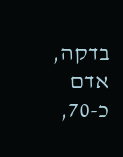בדקה, אדם כ-70,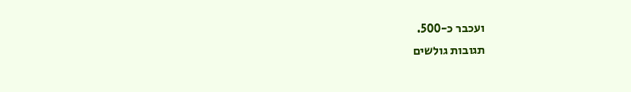ועכבר כ-500.
תגובות גולשים